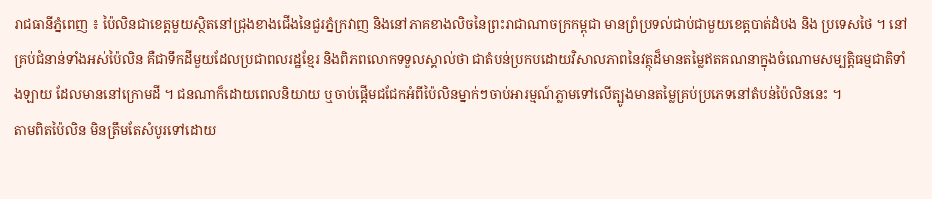រាជធានីភ្នំពេញ ៖ ប៉ៃលិនជាខេត្តមួយស្ថិតនៅជ្រុងខាងជើងនៃជួរភ្នំក្រវាញ និងនៅភាគខាងលិចនៃព្រះរាជាណាចក្រកម្ពុជា មានព្រំប្រទល់ជាប់ជាមួយខេត្តបាត់ដំបង និង ប្រទេសថៃ ។ នៅគ្រប់ជំនាន់ទាំងអស់ប៉ៃលិន គឺជាទឹកដីមួយដែលប្រជាពលរដ្ឋខ្មែរ និងពិភពលោកទទួលស្គាល់ថា ជាតំបន់ប្រកបដោយវិសាលភាពនៃវត្ថុដ៏មានតម្លៃឥតគណនាក្នុងចំណោមសម្បត្តិធម្មជាតិទាំងឡាយ ដែលមាននៅក្រោមដី ។ ជនណាក៏ដោយពេលនិយាយ ឬចាប់ផ្តើមជជែកអំពីប៉ៃលិនម្នាក់ៗចាប់អារម្មណ៍ភ្លាមទៅលើត្បូងមានតម្លៃគ្រប់ប្រភេទនៅតំបន់ប៉ៃលិននេះ ។
តាមពិតប៉ៃលិន មិនត្រឹមតែសំបូរទៅដោយ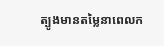ត្បូងមានតម្លៃនាពេលក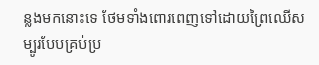ន្លងមកនោះទេ ថែមទាំងពោរពេញទៅដោយព្រៃឈើសម្បូរបែបគ្រប់ប្រ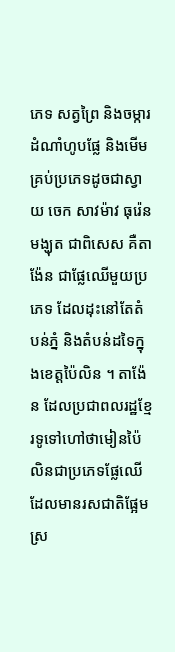ភេទ សត្វព្រៃ និងចម្ការដំណាំហូបផ្លែ និងមើមគ្រប់ប្រភេទដូចជាស្វាយ ចេក សាវម៉ាវ ធុរ៉េន មង្ឃុត ជាពិសេស គឺតាង៉ែន ជាផ្លែឈើមួយប្រភេទ ដែលដុះនៅតែតំបន់ភ្នំ និងតំបន់ដទៃក្នុងខេត្តប៉ៃលិន ។ តាង៉ែន ដែលប្រជាពលរដ្ឋខ្មែរទូទៅហៅថាមៀនប៉ៃលិនជាប្រភេទផ្លែឈើដែលមានរសជាតិផ្អែមស្រ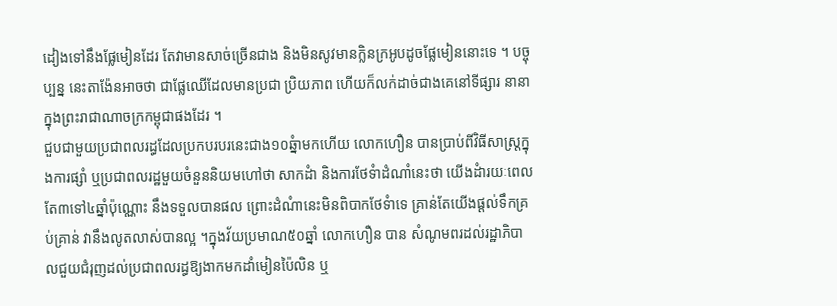ដៀងទៅនឹងផ្លែមៀនដែរ តែវាមានសាច់ច្រើនជាង និងមិនសូវមានក្លិនក្រអូបដូចផ្លែមៀននោះទេ ។ បច្ចុប្បន្ន នេះតាង៉ែនអាចថា ជាផ្លែឈើដែលមានប្រជា ប្រិយភាព ហើយក៏លក់ដាច់ជាងគេនៅទីផ្សារ នានា ក្នុងព្រះរាជាណាចក្រកម្ពុជាផងដែរ ។
ជួបជាមួយប្រជាពលរដ្ធដែលប្រកបរបរនេះជាង១០ឆ្នំាមកហើយ លោកហឿន បានប្រាប់ពីវិធីសាស្រ្តក្នុងការផ្សំា ឬប្រជាពលរដ្ឋមួយចំនួននិយមហៅថា សាកដំា និងការថែទំាដំណាំនេះថា យើងដំារយៈពេលតែ៣ទៅ៤ឆ្នាំប៉ុណ្ណោះ នឹងទទួលបានផល ព្រោះដំណំានេះមិនពិបាកថែទំាទេ គ្រាន់តែយើងផ្តល់ទឹកគ្រប់គ្រាន់ វានឹងលូតលាស់បានល្អ ។ក្នុងវ័យប្រមាណ៥០ឆ្នាំ លោកហឿន បាន សំណូមពរដល់រដ្ឋាភិបាលជួយជំរុញដល់ប្រជាពលរដ្ធឱ្យងាកមកដាំមៀនប៉ៃលិន ឬ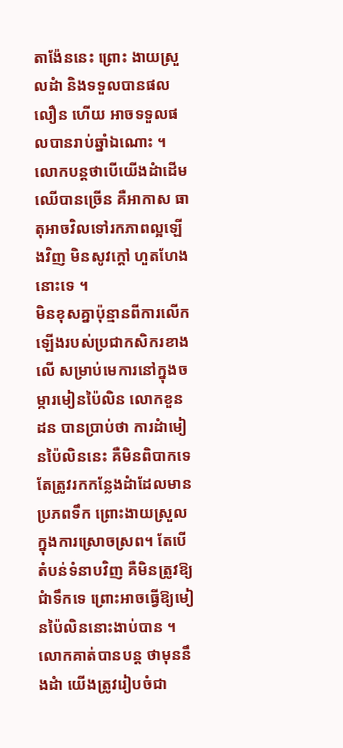តាង៉ែននេះ ព្រោះ ងាយស្រួលដំា និងទទួលបានផលលឿន ហើយ អាចទទួលផលបានរាប់ឆ្នាំឯណោះ ។ លោកបន្តថាបើយើងដំាដើមឈើបានច្រើន គឺអាកាស ធាតុអាចវិលទៅរកភាពល្អឡើងវិញ មិនសូវក្តៅ ហួតហែងនោះទេ ។
មិនខុសគ្នាប៉ុន្មានពីការលើកឡើងរបស់ប្រជាកសិករខាងលើ សម្រាប់មេការនៅក្នុងចម្ការមៀនប៉ៃលិន លោកខួន ដន បានប្រាប់ថា ការដំាមៀនប៉ៃលិននេះ គឺមិនពិបាកទេ តែត្រូវរកកន្លែងដំាដែលមានប្រភពទឹក ព្រោះងាយស្រួលក្នុងការស្រោចស្រព។ តែបើតំបន់ទំនាបវិញ គឺមិនត្រូវឱ្យជំាទឹកទេ ព្រោះអាចធ្វើឱ្យមៀនប៉ៃលិននោះងាប់បាន ។លោកគាត់បានបន្ត ថាមុននឹងដំា យើងត្រូវរៀបចំជា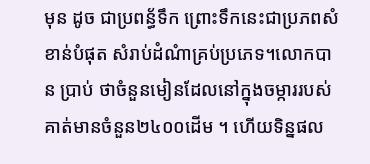មុន ដូច ជាប្រពន្ធ័ទឹក ព្រោះទឹកនេះជាប្រភពសំខាន់បំផុត សំរាប់ដំណំាគ្រប់ប្រភេទ។លោកបាន ប្រាប់ ថាចំនួនមៀនដែលនៅក្នុងចម្ការរបស់គាត់មានចំនួន២៤០០ដើម ។ ហើយទិន្នផល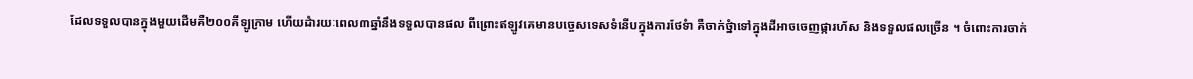ដែលទទួលបានក្នុងមួយដើមគឺ២០០គីឡូក្រាម ហើយដំារយៈពេល៣ឆ្នាំនឹងទទួលបានផល ពីព្រោះឥឡូវគេមានបច្ចេសទេសទំនើបក្នុងការថែទំា គឺចាក់ថ្នំាទៅក្នុងដីអាចចេញផ្ការហ័ស និងទទួលផលច្រើន ។ ចំពោះការចាក់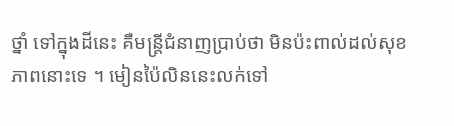ថ្នាំ ទៅក្នុងដីនេះ គឺមន្រ្តីជំនាញប្រាប់ថា មិនប៉ះពាល់ដល់សុខភាពនោះទេ ។ មៀនប៉ៃលិននេះលក់ទៅ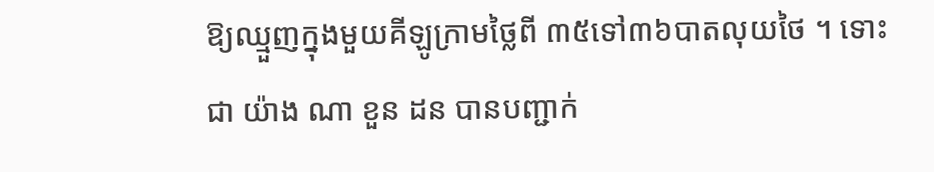ឱ្យឈ្មួញក្នុងមួយគីឡូក្រាមថ្លៃពី ៣៥ទៅ៣៦បាតលុយថៃ ។ ទោះជា យ៉ាង ណា ខួន ដន បានបញ្ជាក់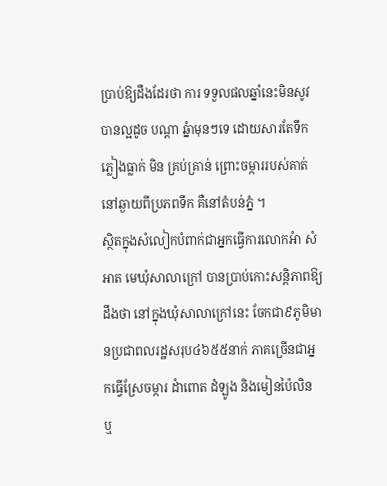ប្រាប់ឱ្យដឹងដែរថា ការ ទទួលផលឆ្នាំនេះមិនសូវបានល្អដូច បណ្តា ឆ្នំាមុនៗទេ ដោយសារតែទឹកភ្លៀងធ្លាក់ មិន គ្រប់គ្រាន់ ព្រោះចម្ការរបស់គាត់ នៅឆ្ងាយពីប្រភពទឹក គឺនៅតំបន់ភ្នំ ។
ស្ថិតក្នុងសំលៀកបំពាក់ជាអ្នកធ្វើការលោកអំា សំអាត មេឃុំសាលាក្រៅ បានប្រាប់កោះសន្តិភាពឱ្យដឹងថា នៅក្នុងឃុំសាលាក្រៅនេះ ចែកជា៩ភូមិមានប្រជាពលរដ្ឋសរុប៤៦៥៥នាក់ ភាគច្រើនជាអ្នកធ្វើស្រែចម្ការ ដំាពោត ដំឡូង និងមៀនប៉ៃលិន ឬ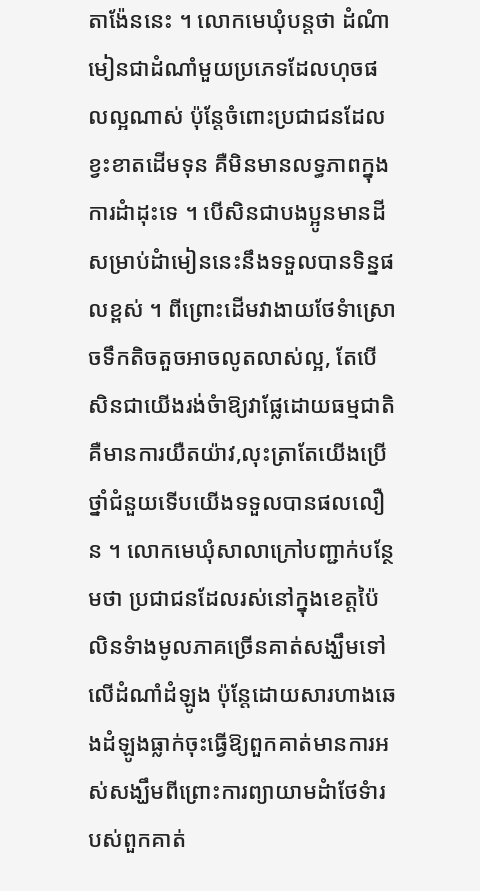តាង៉ែននេះ ។ លោកមេឃុំបន្តថា ដំណំាមៀនជាដំណាំមួយប្រភេទដែលហុចផលល្អណាស់ ប៉ុន្តែចំពោះប្រជាជនដែលខ្វះខាតដើមទុន គឺមិនមានលទ្ធភាពក្នុងការដំាដុះទេ ។ បើសិនជាបងប្អូនមានដីសម្រាប់ដំាមៀននេះនឹងទទួលបានទិន្នផលខ្ពស់ ។ ពីព្រោះដើមវាងាយថែទំាស្រោចទឹកតិចតួចអាចលូតលាស់ល្អ, តែបើសិនជាយើងរង់ចំាឱ្យវាផ្លែដោយធម្មជាតិ គឺមានការយឺតយ៉ាវ,លុះត្រាតែយើងប្រើថ្នាំជំនួយទើបយើងទទួលបានផលលឿន ។ លោកមេឃុំសាលាក្រៅបញ្ជាក់បន្ថែមថា ប្រជាជនដែលរស់នៅក្នុងខេត្តប៉ៃលិនទំាងមូលភាគច្រើនគាត់សង្ឃឹមទៅលើដំណាំដំឡូង ប៉ុន្តែដោយសារហាងឆេងដំឡូងធ្លាក់ចុះធ្វើឱ្យពួកគាត់មានការអស់សង្ឃឹមពីព្រោះការព្យាយាមដំាថែទំារបស់ពួកគាត់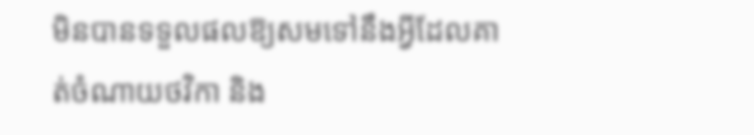មិនបានទទួលផលឱ្យសមទៅនឹងអ្វីដែលគាត់ចំណាយថវិកា និង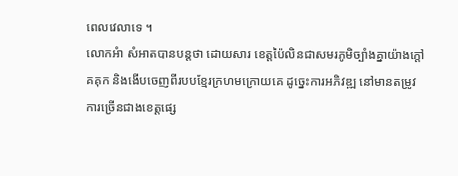ពេលវេលាទេ ។
លោកអំា សំអាតបានបន្តថា ដោយសារ ខេត្តប៉ៃលិនជាសមរភូមិច្បាំងគ្នាយ៉ាងក្តៅគគុក និងងើបចេញពីរបបខ្មែរក្រហមក្រោយគេ ដូច្នេះការអភិវឌ្ឍ នៅមានតម្រូវការច្រើនជាងខេត្តផ្សេ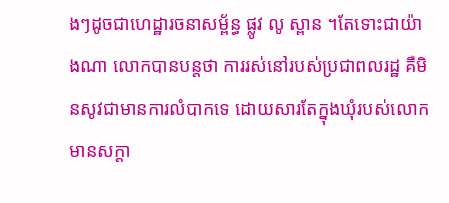ងៗដូចជាហេដ្ឋារចនាសម័្ពន្ធ ផ្លូវ លូ ស្ពាន ។តែទោះជាយ៉ាងណា លោកបានបន្តថា ការរស់នៅរបស់ប្រជាពលរដ្ឋ គឺមិនសូវជាមានការលំបាកទេ ដោយសារតែក្នុងឃុំរបស់លោកមានសក្តា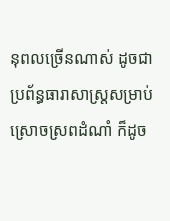នុពលច្រើនណាស់ ដូចជាប្រព័ន្ធធារាសាស្ត្រសម្រាប់ស្រោចស្រពដំណាំ ក៏ដូច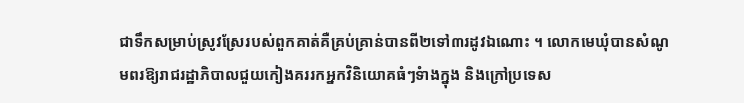ជាទឹកសម្រាប់ស្រូវស្រែរបស់ពួកគាត់គឺគ្រប់គ្រាន់បានពី២ទៅ៣រដូវឯណោះ ។ លោកមេឃុំបានសំណូមពរឱ្យរាជរដ្ឋាភិបាលជួយកៀងគររកអ្នកវិនិយោគធំៗទំាងក្នុង និងក្រៅប្រទេស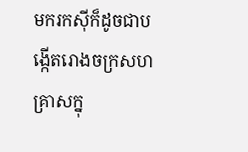មករកស៊ីក៏ដូចជាបង្កើតរោងចក្រសហគ្រាសក្នុ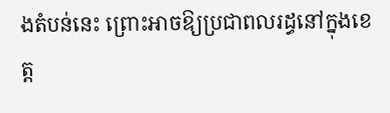ងតំបន់នេះ ព្រោះអាចឱ្យប្រជាពលរដ្ធនៅក្នុងខេត្ត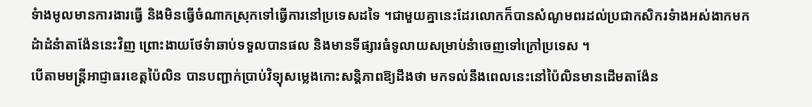ទំាងមូលមានការងារធ្វើ និងមិនធ្វើចំណាកស្រុកទៅធ្វើការនៅប្រទេសដទៃ ។ជាមួយគ្នានេះដែរលោកក៏បានសំណូមពរដល់ប្រជាកសិករទំាងអស់ងាកមកដំាដំនំាតាង៉ែននេះវិញ ព្រោះងាយថែទំាឆាប់ទទួលបានផល និងមានទីផ្សារធំទូលាយសម្រាប់នំាចេញទៅក្រៅប្រទេស ។
បើតាមមន្រ្តីអាជ្ញាធរខេត្តប៉ៃលិន បានបញ្ជាក់ប្រាប់វិទ្យុសម្លេងកោះសន្តិភាពឱ្យដឹងថា មកទល់នឹងពេលនេះនៅប៉ៃលិនមានដើមតាង៉ែន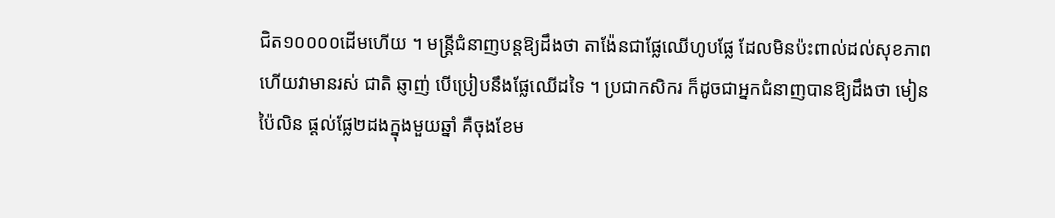ជិត១០០០០ដើមហើយ ។ មន្រ្តីជំនាញបន្តឱ្យដឹងថា តាង៉ែនជាផ្លែឈើហូបផ្លែ ដែលមិនប៉ះពាល់ដល់សុខភាព ហើយវាមានរស់ ជាតិ ឆ្ញាញ់ បើប្រៀបនឹងផ្លែឈើដទៃ ។ ប្រជាកសិករ ក៏ដូចជាអ្នកជំនាញបានឱ្យដឹងថា មៀនប៉ៃលិន ផ្ដល់ផ្លែ២ដងក្នុងមួយឆ្នាំ គឺចុងខែម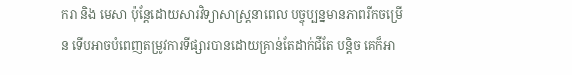ករា និង មេសា ប៉ុន្ដែដោយសារវិទ្យាសាស្ដ្រនាពេល បច្ចុប្បន្នមានភាពរីកចម្រើន ទើបអាចបំពេញតម្រូវការទីផ្សារបានដោយគ្រាន់តែដាក់ជីតែ បន្តិច គេក៏អា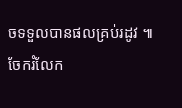ចទទួលបានផលគ្រប់រដូវ ៕
ចែករំលែក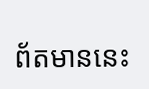ព័តមាននេះ